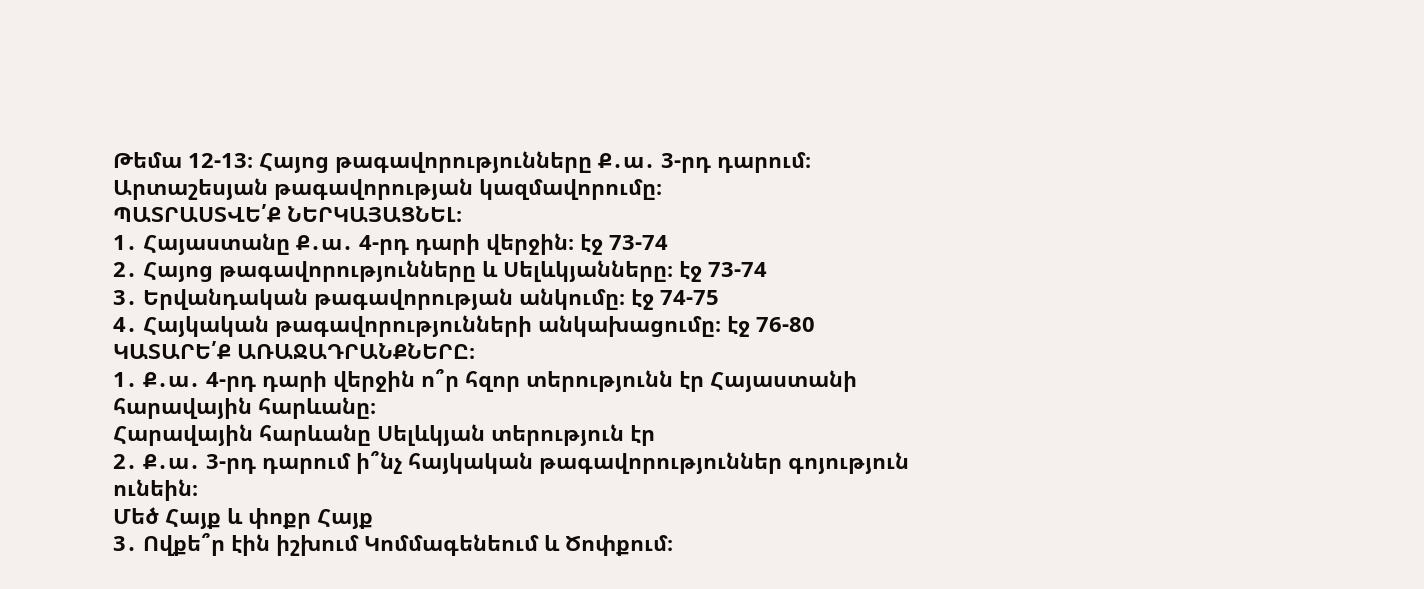Թեմա 12-13։ Հայոց թագավորությունները Ք․ա․ 3-րդ դարում։ Արտաշեսյան թագավորության կազմավորումը։
ՊԱՏՐԱՍՏՎԵ՛Ք ՆԵՐԿԱՅԱՑՆԵԼ։
1․ Հայաստանը Ք․ա․ 4-րդ դարի վերջին։ էջ 73-74
2․ Հայոց թագավորությունները և Սելևկյանները։ էջ 73-74
3․ Երվանդական թագավորության անկումը։ էջ 74-75
4․ Հայկական թագավորությունների անկախացումը։ էջ 76-80
ԿԱՏԱՐԵ՛Ք ԱՌԱՋԱԴՐԱՆՔՆԵՐԸ։
1․ Ք․ա․ 4-րդ դարի վերջին ո՞ր հզոր տերությունն էր Հայաստանի հարավային հարևանը։
Հարավային հարևանը Սելևկյան տերություն էր
2․ Ք․ա․ 3-րդ դարում ի՞նչ հայկական թագավորություններ գոյություն ունեին։
Մեծ Հայք և փոքր Հայք
3․ Ովքե՞ր էին իշխում Կոմմագենեում և Ծոփքում։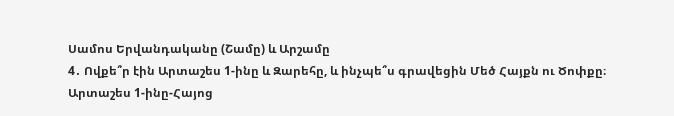Սամոս Երվանդականը (Շամը) և Արշամը
4․ Ովքե՞ր էին Արտաշես 1-ինը և Զարեհը, և ինչպե՞ս գրավեցին Մեծ Հայքն ու Ծոփքը։
Արտաշես 1-ինը-Հայոց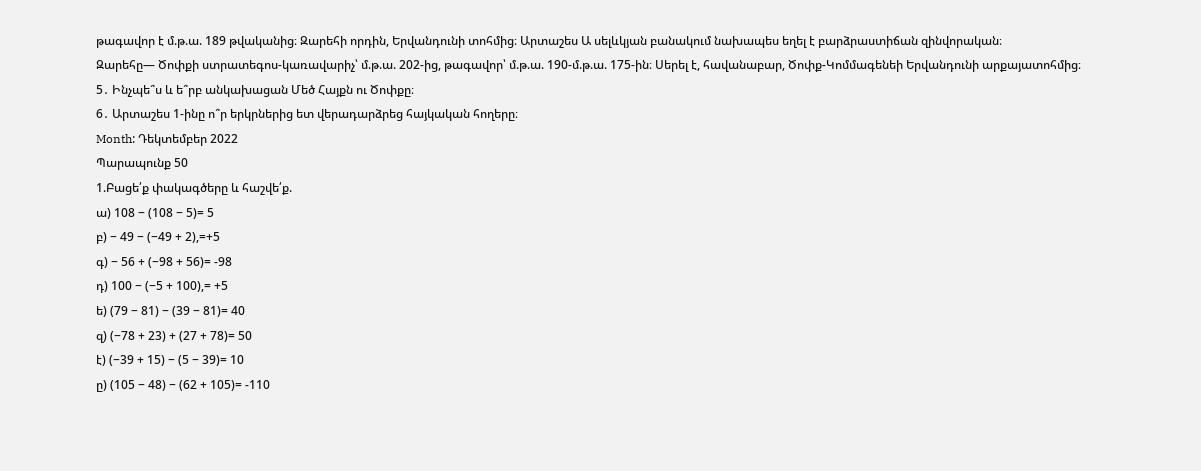թագավոր է մ.թ.ա. 189 թվականից։ Զարեհի որդին, Երվանդունի տոհմից։ Արտաշես Ա սելևկյան բանակում նախապես եղել է բարձրաստիճան զինվորական։
Զարեհը— Ծոփքի ստրատեգոս-կառավարիչ՝ մ.թ.ա. 202-ից, թագավոր՝ մ.թ.ա. 190-մ.թ.ա. 175-ին։ Սերել է, հավանաբար, Ծոփք-Կոմմագենեի Երվանդունի արքայատոհմից։
5․ Ինչպե՞ս և ե՞րբ անկախացան Մեծ Հայքն ու Ծոփքը։
6․ Արտաշես 1-ինը ո՞ր երկրներից ետ վերադարձրեց հայկական հողերը։
Month: Դեկտեմբեր 2022
Պարապունք 50
1.Բացե՛ք փակագծերը և հաշվե՛ք.
ա) 108 − (108 − 5)= 5
բ) − 49 − (−49 + 2),=+5
գ) − 56 + (−98 + 56)= -98
դ) 100 − (−5 + 100),= +5
ե) (79 − 81) − (39 − 81)= 40
զ) (−78 + 23) + (27 + 78)= 50
է) (−39 + 15) − (5 − 39)= 10
ը) (105 − 48) − (62 + 105)= -110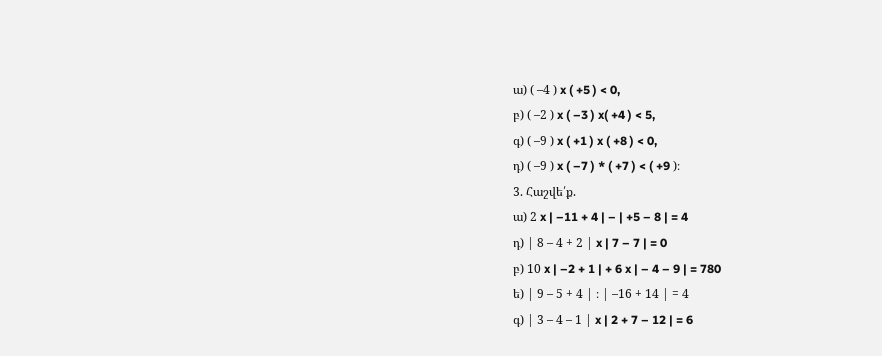ա) ( –4 ) x ( +5 ) < 0,
բ) ( –2 ) x ( –3 ) x( +4 ) < 5,
գ) ( –9 ) x ( +1 ) x ( +8 ) < 0,
դ) ( –9 ) x ( –7 ) * ( +7 ) < ( +9 )։
3. Հաշվե՛ք.
ա) 2 x | –11 + 4 | – | +5 – 8 | = 4
դ) | 8 – 4 + 2 | x | 7 – 7 | = 0
բ) 10 x | –2 + 1 | + 6 x | – 4 – 9 | = 780
ե) | 9 – 5 + 4 | ։ | –16 + 14 | = 4
գ) | 3 – 4 – 1 | x | 2 + 7 – 12 | = 6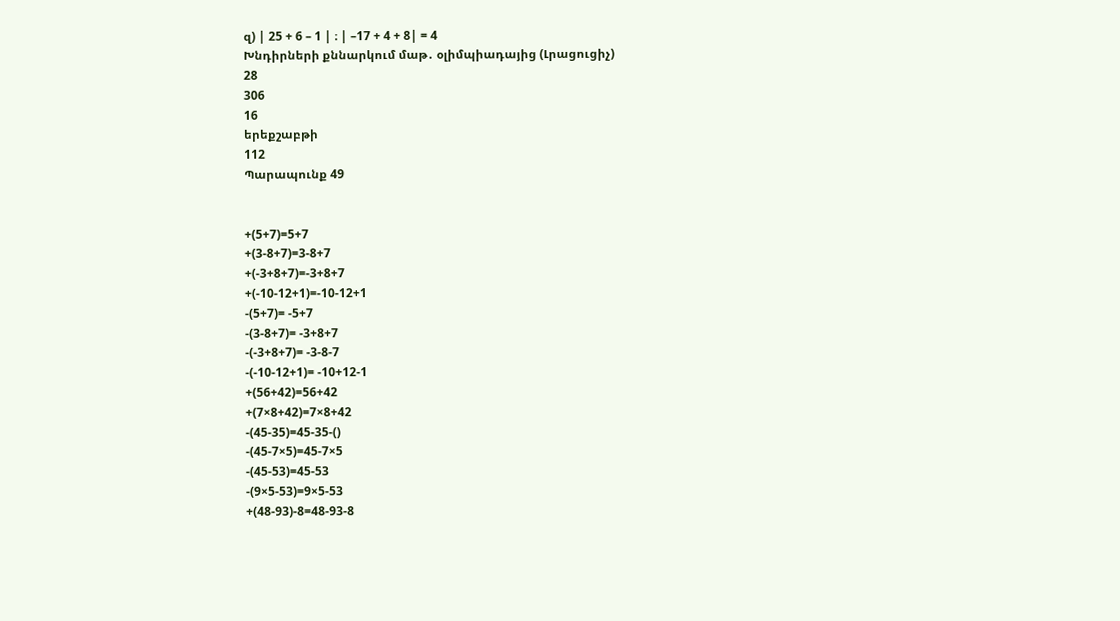զ) | 25 + 6 – 1 | ։ | –17 + 4 + 8| = 4
Խնդիրների քննարկում մաթ․ օլիմպիադայից (Լրացուցիչ)
28
306
16
երեքշաբթի
112
Պարապունք 49


+(5+7)=5+7
+(3-8+7)=3-8+7
+(-3+8+7)=-3+8+7
+(-10-12+1)=-10-12+1
-(5+7)= -5+7
-(3-8+7)= -3+8+7
-(-3+8+7)= -3-8-7
-(-10-12+1)= -10+12-1
+(56+42)=56+42
+(7×8+42)=7×8+42
-(45-35)=45-35-()
-(45-7×5)=45-7×5
-(45-53)=45-53
-(9×5-53)=9×5-53
+(48-93)-8=48-93-8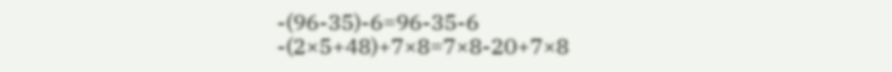-(96-35)-6=96-35-6
-(2×5+48)+7×8=7×8-20+7×8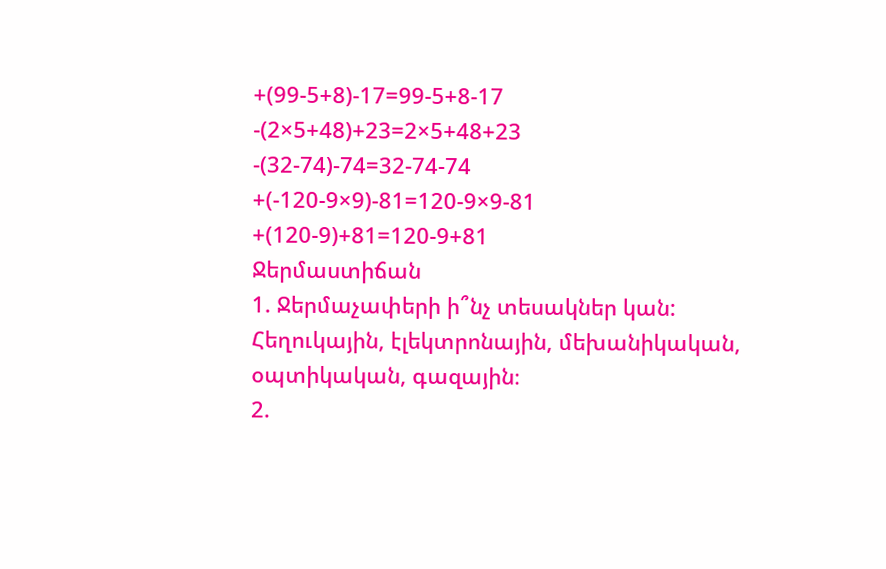+(99-5+8)-17=99-5+8-17
-(2×5+48)+23=2×5+48+23
-(32-74)-74=32-74-74
+(-120-9×9)-81=120-9×9-81
+(120-9)+81=120-9+81
Ջերմաստիճան
1. Ջերմաչափերի ի՞նչ տեսակներ կան:
Հեղուկային, էլեկտրոնային, մեխանիկական, օպտիկական, գազային։
2.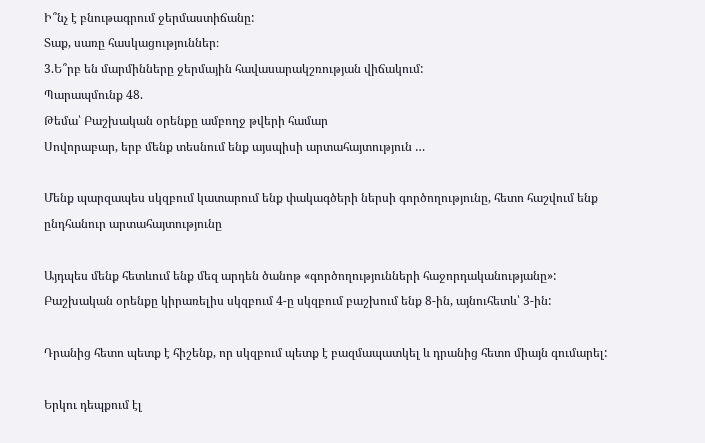Ի՞նչ է բնութագրում ջերմաստիճանը:
Տաք, սառը հասկացություններ։
3.Ե՞րբ են մարմինները ջերմային հավասարակշռության վիճակում:
Պարապմունք 48.
Թեմա՝ Բաշխական օրենքը ամբողջ թվերի համար
Սովորաբար, երբ մենք տեսնում ենք այսպիսի արտահայտություն …

Մենք պարզապես սկզբում կատարում ենք փակագծերի ներսի գործողությունը, հետո հաշվում ենք ընդհանուր արտահայտությունը

Այդպես մենք հետևում ենք մեզ արդեն ծանոթ «գործողությունների հաջորդականությանը»:
Բաշխական օրենքը կիրառելիս սկզբում 4-ը սկզբում բաշխում ենք 8-ին, այնուհետև՝ 3-ին:

Դրանից հետո պետք է հիշենք, որ սկզբում պետք է բազմապատկել և դրանից հետո միայն գումարել:

Երկու դեպքում էլ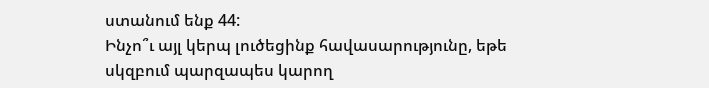ստանում ենք 44:
Ինչո՞ւ այլ կերպ լուծեցինք հավասարությունը, եթե սկզբում պարզապես կարող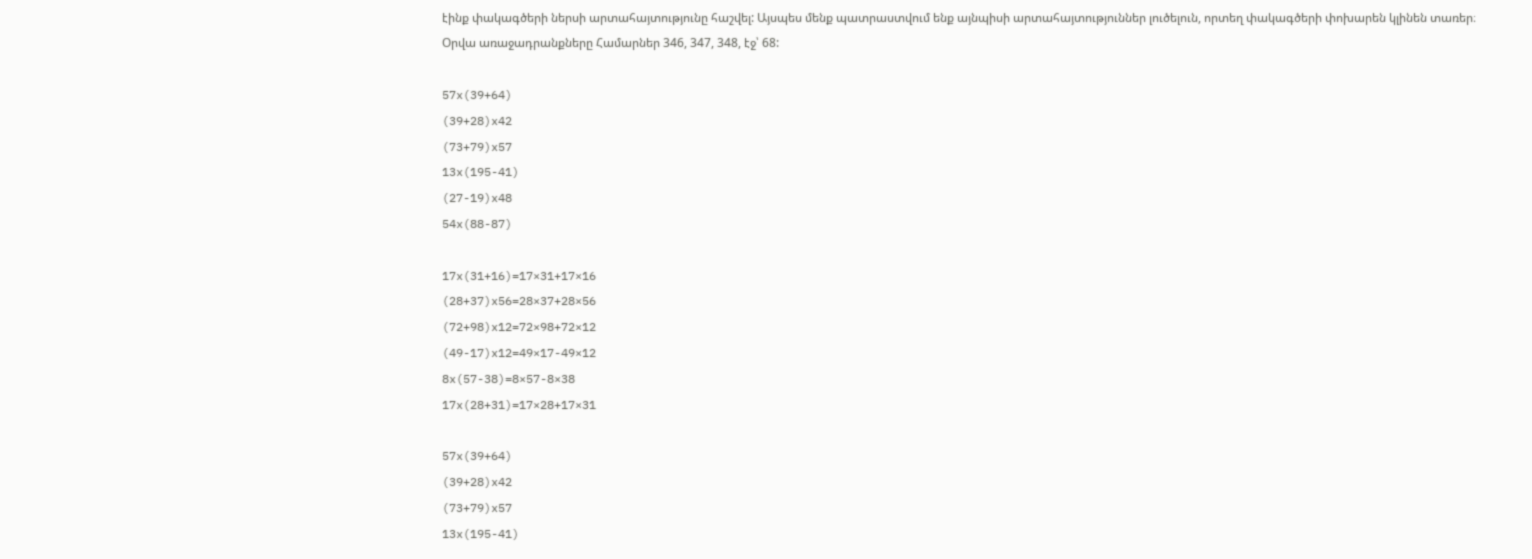էինք փակագծերի ներսի արտահայտությունը հաշվել: Այսպես մենք պատրաստվում ենք այնպիսի արտահայտություններ լուծելուն, որտեղ փակագծերի փոխարեն կլինեն տառեր։
Օրվա առաջադրանքները Համարներ 346, 347, 348, էջ՝ 68:

57x(39+64)
(39+28)x42
(73+79)x57
13x(195-41)
(27-19)x48
54x(88-87)

17x(31+16)=17×31+17×16
(28+37)x56=28×37+28×56
(72+98)x12=72×98+72×12
(49-17)x12=49×17-49×12
8x(57-38)=8×57-8×38
17x(28+31)=17×28+17×31

57x(39+64)
(39+28)x42
(73+79)x57
13x(195-41)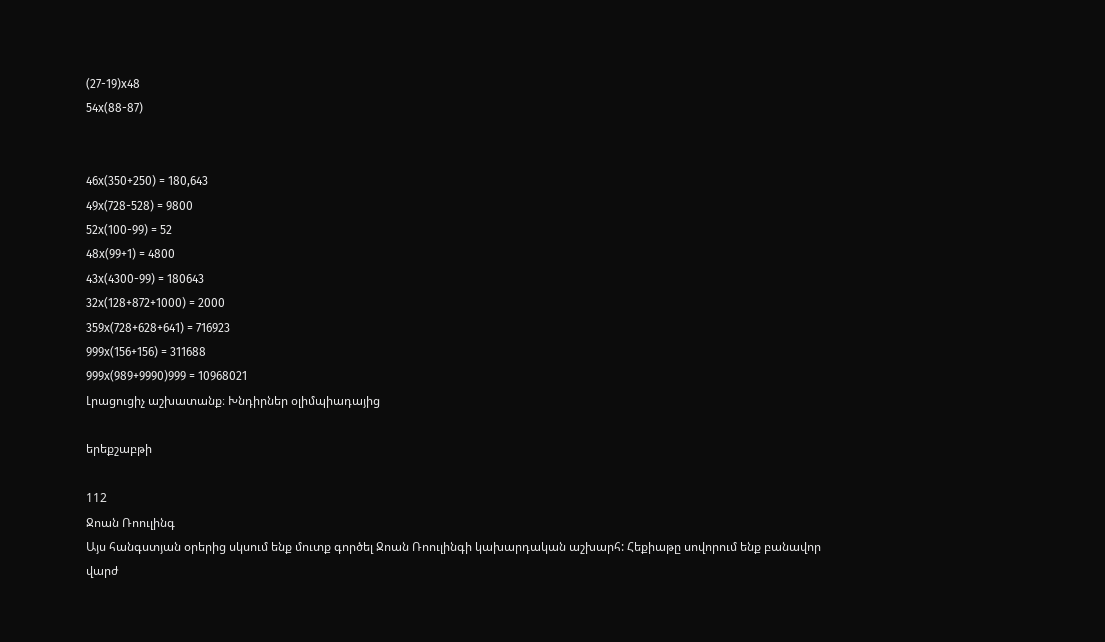(27-19)x48
54x(88-87)


46x(350+250) = 180,643
49x(728-528) = 9800
52x(100-99) = 52
48x(99+1) = 4800
43x(4300-99) = 180643
32x(128+872+1000) = 2000
359x(728+628+641) = 716923
999x(156+156) = 311688
999x(989+9990)999 = 10968021
Լրացուցիչ աշխատանք։ Խնդիրներ օլիմպիադայից

երեքշաբթի

112
Ջոան Ռոուլինգ
Այս հանգստյան օրերից սկսում ենք մուտք գործել Ջոան Ռոուլինգի կախարդական աշխարհ: Հեքիաթը սովորում ենք բանավոր վարժ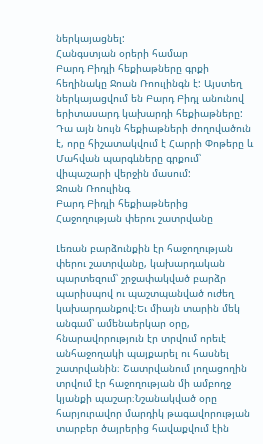ներկայացնել:
Հանգստյան օրերի համար
Բարդ Բիդլի հեքիաթները գրքի հեղինակը Ջոան Ռոուլինգն է: Այստեղ ներկայացվում են Բարդ Բիդլ անունով երիտասարդ կախարդի հեքիաթները: Դա այն նույն հեքիաթների ժողովածուն է, որը հիշատակվում է Հարրի Փոթերը և Մահվան պարգևները գրքում՝ վիպաշարի վերջին մասում:
Ջոան Ռոուլինգ
Բարդ Բիդլի հեքիաթներից
Հաջողության փերու շատրվանը

Լեռան բարձունքին էր հաջողության փերու շատրվանը, կախարդական պարտեզում՝ շրջափակված բարձր պարիսպով ու պաշտպանված ուժեղ կախարդանքով։Եւ միայն տարին մեկ անգամ՝ ամենաերկար օրը, հնարավորություն էր տրվում որեւէ անհաջողակի պայքարել ու հասնել շատրվանին։ Շատրվանում լողացողին տրվում էր հաջողության մի ամբողջ կյանքի պաշար։Նշանակված օրը հարյուրավոր մարդիկ թագավորության տարբեր ծայրերից հավաքվում էին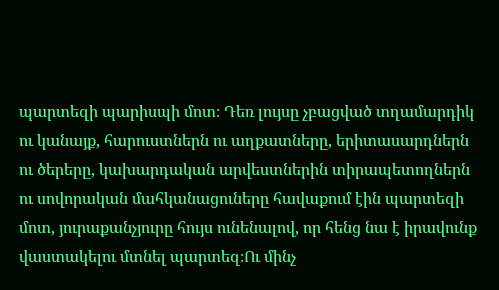պարտեզի պարիսպի մոտ։ Դեռ լույսը չբացված տղամարդիկ ու կանայք, հարուստներն ու աղքատները, երիտասարդներն ու ծերերը, կախարդական արվեստներին տիրապետողներն ու սովորական մահկանացուները հավաքում էին պարտեզի մոտ, յուրաքանչյուրը հույս ունենալով, որ հենց նա է իրավունք վաստակելու մտնել պարտեզ։Ու մինչ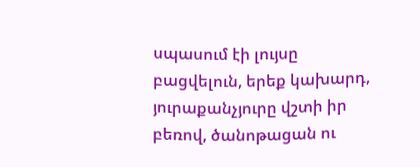սպասում էի լույսը բացվելուն, երեք կախարդ, յուրաքանչյուրը վշտի իր բեռով, ծանոթացան ու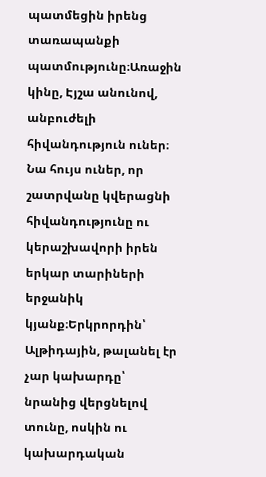պատմեցին իրենց տառապանքի պատմությունը։Առաջին կինը, Էյշա անունով, անբուժելի հիվանդություն ուներ։ Նա հույս ուներ, որ շատրվանը կվերացնի հիվանդությունը ու կերաշխավորի իրեն երկար տարիների երջանիկ կյանք։Երկրորդին՝ Ալթիդային, թալանել էր չար կախարդը՝ նրանից վերցնելով տունը, ոսկին ու կախարդական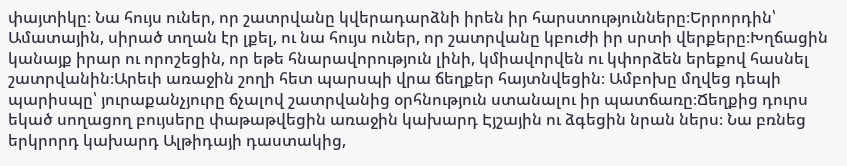փայտիկը։ Նա հույս ուներ, որ շատրվանը կվերադարձնի իրեն իր հարստությունները։Երրորդին՝ Ամատային, սիրած տղան էր լքել, ու նա հույս ուներ, որ շատրվանը կբուժի իր սրտի վերքերը։Խղճացին կանայք իրար ու որոշեցին, որ եթե հնարավորություն լինի, կմիավորվեն ու կփորձեն երեքով հասնել շատրվանին։Արեւի առաջին շողի հետ պարսպի վրա ճեղքեր հայտնվեցին։ Ամբոխը մղվեց դեպի պարիսպը՝ յուրաքանչյուրը ճչալով շատրվանից օրհնություն ստանալու իր պատճառը։Ճեղքից դուրս եկած սողացող բույսերը փաթաթվեցին առաջին կախարդ Էյշային ու ձգեցին նրան ներս։ Նա բռնեց երկրորդ կախարդ Ալթիդայի դաստակից,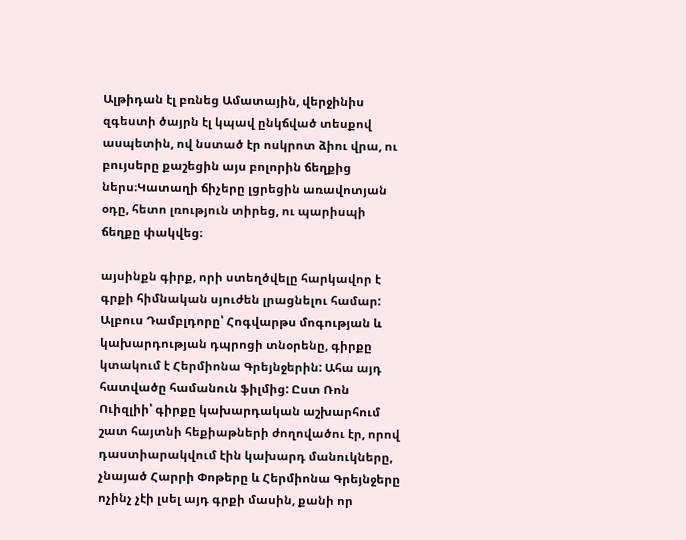Ալթիդան էլ բռնեց Ամատային, վերջինիս զգեստի ծայրն էլ կպավ ընկճված տեսքով ասպետին, ով նստած էր ոսկրոտ ձիու վրա, ու բույսերը քաշեցին այս բոլորին ճեղքից ներս։Կատաղի ճիչերը լցրեցին առավոտյան օդը, հետո լռություն տիրեց, ու պարիսպի ճեղքը փակվեց։

այսինքն գիրք, որի ստեղծվելը հարկավոր է գրքի հիմնական սյուժեն լրացնելու համար: Ալբուս Դամբլդորը՝ Հոգվարթս մոգության և կախարդության դպրոցի տնօրենը, գիրքը կտակում է Հերմիոնա Գրեյնջերին: Ահա այդ հատվածը համանուն ֆիլմից: Ըստ Ռոն Ուիզլիի՝ գիրքը կախարդական աշխարհում շատ հայտնի հեքիաթների ժողովածու էր, որով դաստիարակվում էին կախարդ մանուկները, չնայած Հարրի Փոթերը և Հերմիոնա Գրեյնջերը ոչինչ չէի լսել այդ գրքի մասին, քանի որ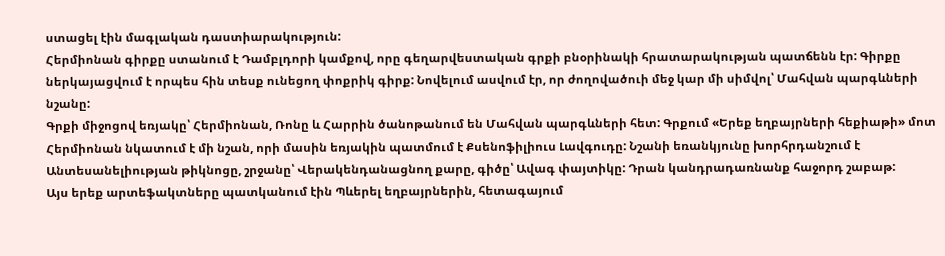ստացել էին մագլական դաստիարակություն:
Հերմիոնան գիրքը ստանում է Դամբլդորի կամքով, որը գեղարվեստական գրքի բնօրինակի հրատարակության պատճենն էր: Գիրքը ներկայացվում է որպես հին տեսք ունեցող փոքրիկ գիրք: Նովելում ասվում էր, որ ժողովածուի մեջ կար մի սիմվոլ՝ Մահվան պարգևների նշանը:
Գրքի միջոցով եռյակը՝ Հերմիոնան, Ռոնը և Հարրին ծանոթանում են Մահվան պարգևների հետ: Գրքում «Երեք եղբայրների հեքիաթի» մոտ Հերմիոնան նկատում է մի նշան, որի մասին եռյակին պատմում է Քսենոֆիլիուս Լավգուդը: Նշանի եռանկյունը խորհրդանշում է Անտեսանելիության թիկնոցը, շրջանը՝ Վերակենդանացնող քարը, գիծը՝ Ավագ փայտիկը: Դրան կանդրադառնանք հաջորդ շաբաթ:
Այս երեք արտեֆակտները պատկանում էին Պևերել եղբայրներին, հետագայում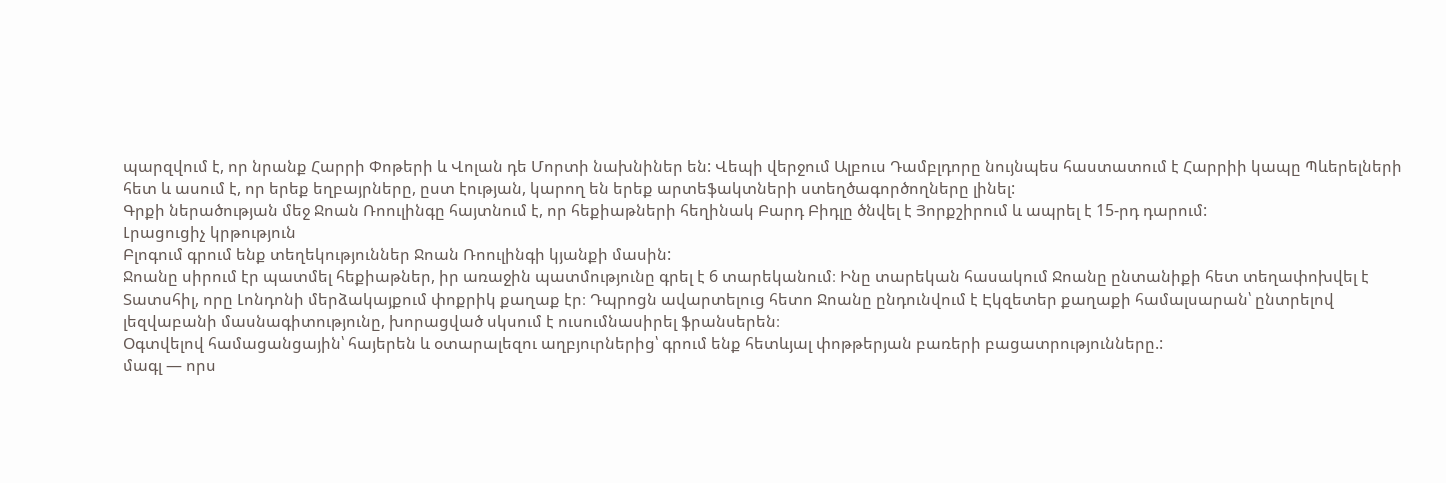պարզվում է, որ նրանք Հարրի Փոթերի և Վոլան դե Մորտի նախնիներ են: Վեպի վերջում Ալբուս Դամբլդորը նույնպես հաստատում է Հարրիի կապը Պևերելների հետ և ասում է, որ երեք եղբայրները, ըստ էության, կարող են երեք արտեֆակտների ստեղծագործողները լինել:
Գրքի ներածության մեջ Ջոան Ռոուլինգը հայտնում է, որ հեքիաթների հեղինակ Բարդ Բիդլը ծնվել է Յորքշիրում և ապրել է 15-րդ դարում:
Լրացուցիչ կրթություն
Բլոգում գրում ենք տեղեկություններ Ջոան Ռոուլինգի կյանքի մասին:
Ջոանը սիրում էր պատմել հեքիաթներ, իր առաջին պատմությունը գրել է 6 տարեկանում։ Ինը տարեկան հասակում Ջոանը ընտանիքի հետ տեղափոխվել է Տատսհիլ, որը Լոնդոնի մերձակայքում փոքրիկ քաղաք էր։ Դպրոցն ավարտելուց հետո Ջոանը ընդունվում է Էկզետեր քաղաքի համալսարան՝ ընտրելով լեզվաբանի մասնագիտությունը, խորացված սկսում է ուսումնասիրել ֆրանսերեն։
Օգտվելով համացանցային՝ հայերեն և օտարալեզու աղբյուրներից՝ գրում ենք հետևյալ փոթթերյան բառերի բացատրությունները.:
մագլ — որս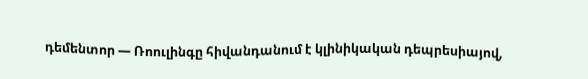դեմենտոր — Ռոուլինգը հիվանդանում է կլինիկական դեպրեսիայով,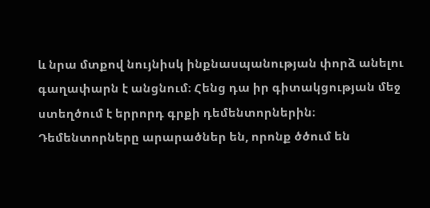և նրա մտքով նույնիսկ ինքնասպանության փորձ անելու գաղափարն է անցնում։ Հենց դա իր գիտակցության մեջ ստեղծում է երրորդ գրքի դեմենտորներին։ Դեմենտորները արարածներ են, որոնք ծծում են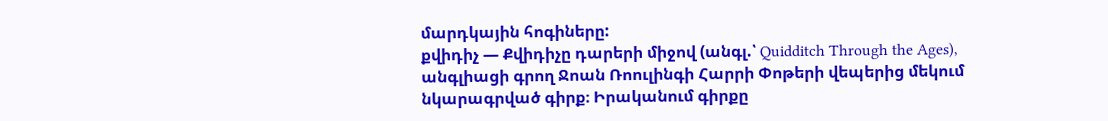մարդկային հոգիները:
քվիդիչ — Քվիդիչը դարերի միջով (անգլ.՝ Quidditch Through the Ages), անգլիացի գրող Ջոան Ռոուլինգի Հարրի Փոթերի վեպերից մեկում նկարագրված գիրք։ Իրականում գիրքը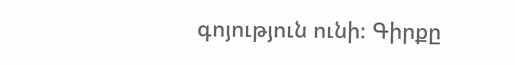գոյություն ունի։ Գիրքը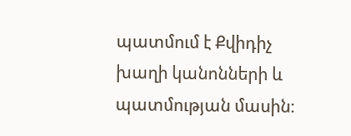պատմում է Քվիդիչ խաղի կանոնների և պատմության մասին։